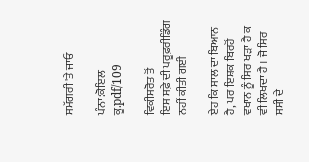ਸਮੱਗਰੀ 'ਤੇ ਜਾਓ

ਪੰਨਾ:ਕੋਇਲ ਕੂ.pdf/109

ਵਿਕੀਸਰੋਤ ਤੋਂ
ਇਸ ਸਫ਼ੇ ਦੀ ਪਰੂਫ਼ਰੀਡਿੰਗ ਨਹੀਂ ਕੀਤੀ ਗਈ

ਏਹ ਕਿ ਸਾਲ ਦਾ ਬਿਆਨ ਹੈ, ਪਰ ਇਸ਼ਕ ਬਿਰਹੋਂ ਵਖਾਨ ਨੂੰ ਸਿਰ ਖੜਾ ਹੈ ਕ ਵੀ ਲਿਖਦਾ ਹੈ । ਜੋ ਸਿਰ ਸਸੀ ਦੇ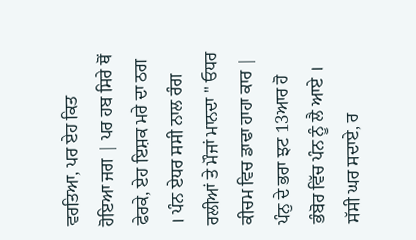ਵਰਤਿਆ, ਪਰ ਏਹ ਕਿਤ ਹੋਇਆ ਜਗ | ਪਰ ਹਬ ਸਿਰੇ ਥੋਂ ਫੇਰਕੇ, ਏਹ ਇਸ਼ਕ ਮਰੇ ਦਾ ਠਗ । ਪੰਨ ਏਧਰ ਸਸੀ ਨਾਲ ਰੰਗ ਰਲੀਆਂ ਤੇ ਮੌਜਾਂ ਮਾਨਦਾ " ਓਧਰ ਕੀਚਮ ਵਿਚ ਡਾਢਾ ਹਾਹਾ ਕਾਰ | ਪੰਨੁ ਦੇ ਭਰਾ ਝਟ 13ਆਰ ਹੋ ਭੰਬੋਰ ਵਿੱਚ ਪੰਨ ਨੂੰ ਲੈ ਆਏ । ਸੱਸੀ ਘਰ ਸਦਾਏ, ਰ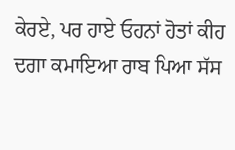ਕੇਰਏ, ਪਰ ਹਾਏ ਓਹਨਾਂ ਹੋਤਾਂ ਕੀਹ ਦਗਾ ਕਮਾਇਆ ਰਾਬ ਪਿਆ ਸੱਸ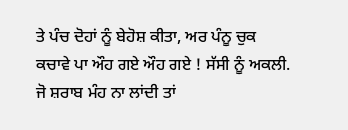ਤੇ ਪੰਚ ਦੋਹਾਂ ਨੂੰ ਬੇਹੋਸ਼ ਕੀਤਾ, ਅਰ ਪੰਨੂ ਚੁਕ ਕਚਾਵੇ ਪਾ ਔਹ ਗਏ ਔਹ ਗਏ ! ਸੱਸੀ ਨੂੰ ਅਕਲੀ. ਜੋ ਸ਼ਰਾਬ ਮੰਹ ਨਾ ਲਾਂਦੀ ਤਾਂ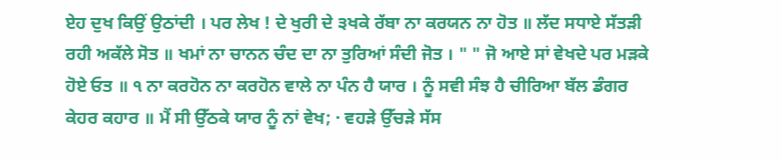ਏਹ ਦੁਖ ਕਿਉਂ ਉਠਾਂਦੀ । ਪਰ ਲੇਖ ! ਦੇ ਖੁਰੀ ਦੇ ੩ਖਕੇ ਰੱਬਾ ਨਾ ਕਰਯਨ ਨਾ ਹੋਤ ॥ ਲੱਦ ਸਧਾਏ ਸੱਤੜੀ ਰਹੀ ਅਕੱਲੇ ਸੋਤ ॥ ਖਮਾਂ ਨਾ ਚਾਨਨ ਚੰਦ ਦਾ ਨਾ ਤੁਰਿਆਂ ਸੰਦੀ ਜੋਤ । " " ਜੋ ਆਏ ਸਾਂ ਵੇਖਦੇ ਪਰ ਮੜਕੇ ਹੋਏ ਓਤ ॥ ੧ ਨਾ ਕਰਹੋਨ ਨਾ ਕਰਹੋਨ ਵਾਲੇ ਨਾ ਪੰਨ ਹੈ ਯਾਰ । ਨੂੰ ਸਵੀ ਸੰਝ ਹੈ ਚੀਰਿਆ ਬੱਲ ਡੰਗਰ ਕੇਹਰ ਕਹਾਰ ॥ ਮੈਂ ਸੀ ਉੱਠਕੇ ਯਾਰ ਨੂੰ ਨਾਂ ਵੇਖ; · ਵਹੜੇ ਉੱਚੜੇ ਸੱਸ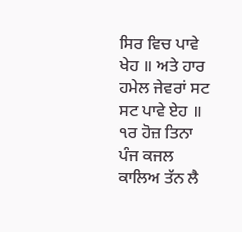ਸਿਰ ਵਿਚ ਪਾਵੇ ਖੇਹ ॥ ਅਤੇ ਹਾਰ ਹਮੇਲ ਜੇਵਰਾਂ ਸਟ ਸਟ ਪਾਵੇ ਏਹ ॥ ੧ਰ ਹੋਜ਼ ਤਿਨਾ ਪੰਜ ਕਜਲ ਕਾਲਿਅ ਤੱਨ ਲੈ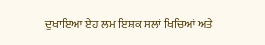ਦੁਖਾਇਆ ਏਹ ਲਮ ਇਸ਼ਕ ਸਲਾਂ ਖਿਚਿਆਂ ਅਤੇ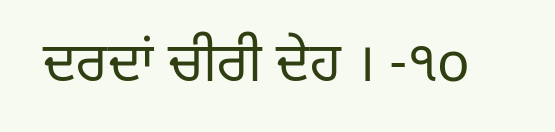ਦਰਦਾਂ ਚੀਰੀ ਦੇਹ । -੧o